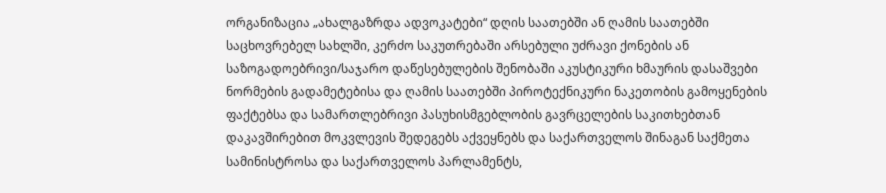ორგანიზაცია „ახალგაზრდა ადვოკატები“ დღის საათებში ან ღამის საათებში საცხოვრებელ სახლში, კერძო საკუთრებაში არსებული უძრავი ქონების ან საზოგადოებრივი/საჯარო დაწესებულების შენობაში აკუსტიკური ხმაურის დასაშვები ნორმების გადამეტებისა და ღამის საათებში პიროტექნიკური ნაკეთობის გამოყენების ფაქტებსა და სამართლებრივი პასუხისმგებლობის გავრცელების საკითხებთან დაკავშირებით მოკვლევის შედეგებს აქვეყნებს და საქართველოს შინაგან საქმეთა სამინისტროსა და საქართველოს პარლამენტს,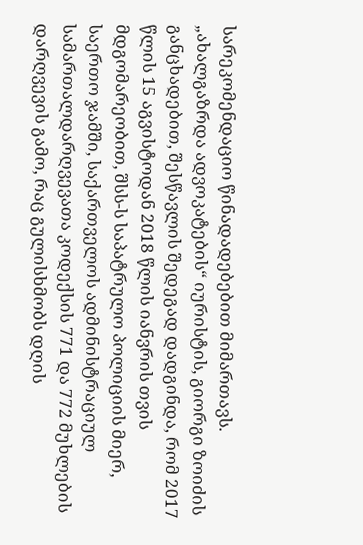სარეკომენდაციო წინადადებებით მიმართავს.
„ახალგაზრდა ადვოკატების“ იურისტის, გიორგი ზოიძის განცხადებით, შესწავლის შედეგად დადგინდა, რომ 2017 წლის 15 აგვისტოდან 2018 წლის იანვრის თვის მდგომარეობით, შსს-ს საპატრულო პოლიციის მიერ, საერთო ჯამში, საქართველოს ადმინისტრაციულ სამართალდარღვევათა კოდექსის 771 და 772 მუხლების დარღვევის გამო, რაც გულისხმობს დღის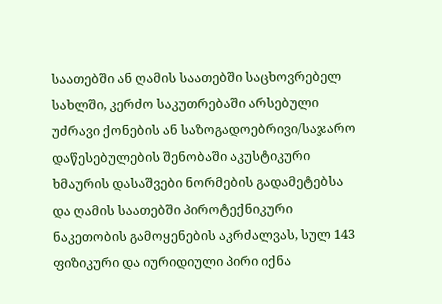საათებში ან ღამის საათებში საცხოვრებელ სახლში, კერძო საკუთრებაში არსებული უძრავი ქონების ან საზოგადოებრივი/საჯარო დაწესებულების შენობაში აკუსტიკური ხმაურის დასაშვები ნორმების გადამეტებსა და ღამის საათებში პიროტექნიკური ნაკეთობის გამოყენების აკრძალვას, სულ 143 ფიზიკური და იურიდიული პირი იქნა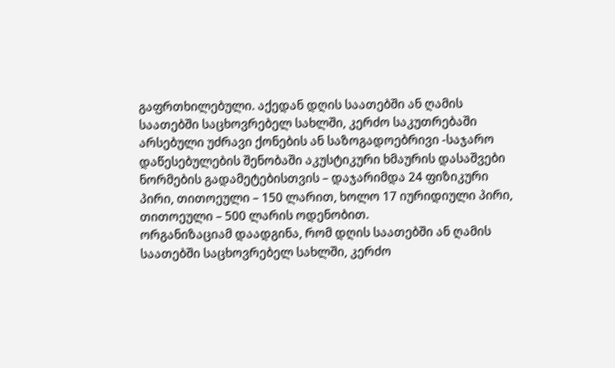გაფრთხილებული. აქედან დღის საათებში ან ღამის საათებში საცხოვრებელ სახლში, კერძო საკუთრებაში არსებული უძრავი ქონების ან საზოგადოებრივი -საჯარო დაწესებულების შენობაში აკუსტიკური ხმაურის დასაშვები ნორმების გადამეტებისთვის – დაჯარიმდა 24 ფიზიკური პირი, თითოეული – 150 ლარით, ხოლო 17 იურიდიული პირი, თითოეული – 500 ლარის ოდენობით.
ორგანიზაციამ დაადგინა, რომ დღის საათებში ან ღამის საათებში საცხოვრებელ სახლში, კერძო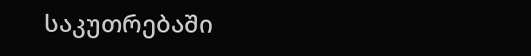საკუთრებაში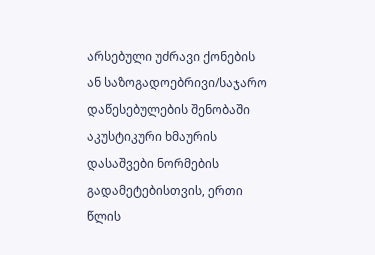არსებული უძრავი ქონების ან საზოგადოებრივი/საჯარო დაწესებულების შენობაში აკუსტიკური ხმაურის დასაშვები ნორმების გადამეტებისთვის, ერთი წლის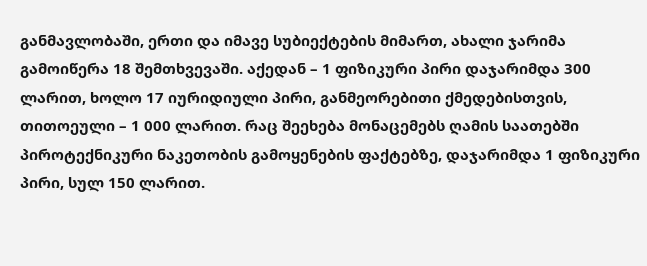განმავლობაში, ერთი და იმავე სუბიექტების მიმართ, ახალი ჯარიმა გამოიწერა 18 შემთხვევაში. აქედან – 1 ფიზიკური პირი დაჯარიმდა 300 ლარით, ხოლო 17 იურიდიული პირი, განმეორებითი ქმედებისთვის, თითოეული – 1 000 ლარით. რაც შეეხება მონაცემებს ღამის საათებში პიროტექნიკური ნაკეთობის გამოყენების ფაქტებზე, დაჯარიმდა 1 ფიზიკური პირი, სულ 150 ლარით.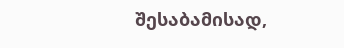შესაბამისად,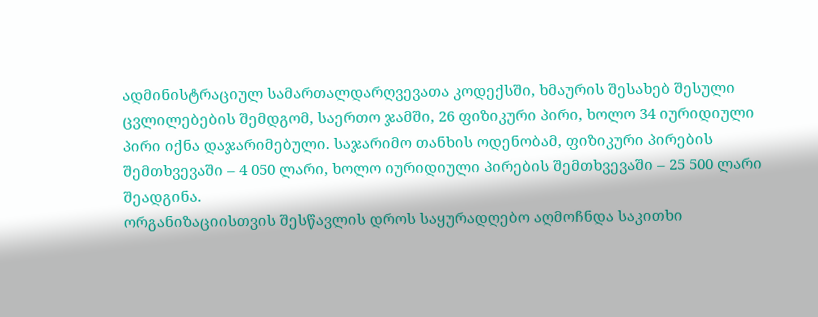ადმინისტრაციულ სამართალდარღვევათა კოდექსში, ხმაურის შესახებ შესული ცვლილებების შემდგომ, საერთო ჯამში, 26 ფიზიკური პირი, ხოლო 34 იურიდიული პირი იქნა დაჯარიმებული. საჯარიმო თანხის ოდენობამ, ფიზიკური პირების შემთხვევაში – 4 050 ლარი, ხოლო იურიდიული პირების შემთხვევაში – 25 500 ლარი შეადგინა.
ორგანიზაციისთვის შესწავლის დროს საყურადღებო აღმოჩნდა საკითხი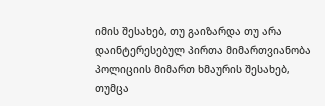იმის შესახებ, თუ გაიზარდა თუ არა დაინტერესებულ პირთა მიმართვიანობა პოლიციის მიმართ ხმაურის შესახებ, თუმცა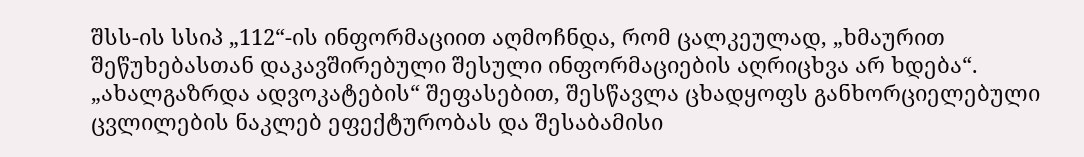შსს-ის სსიპ „112“-ის ინფორმაციით აღმოჩნდა, რომ ცალკეულად, „ხმაურით შეწუხებასთან დაკავშირებული შესული ინფორმაციების აღრიცხვა არ ხდება“.
„ახალგაზრდა ადვოკატების“ შეფასებით, შესწავლა ცხადყოფს განხორციელებული ცვლილების ნაკლებ ეფექტურობას და შესაბამისი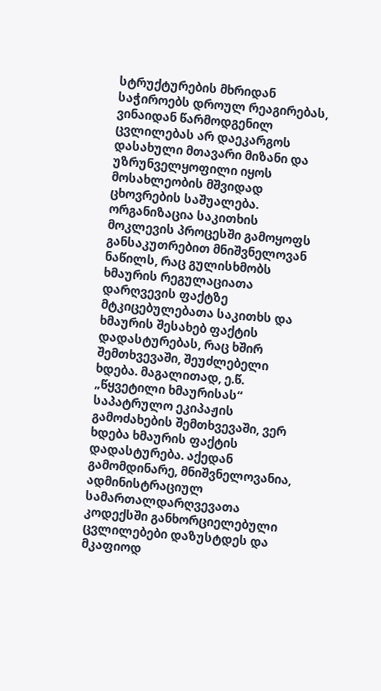სტრუქტურების მხრიდან საჭიროებს დროულ რეაგირებას, ვინაიდან წარმოდგენილ ცვლილებას არ დაეკარგოს დასახული მთავარი მიზანი და უზრუნველყოფილი იყოს მოსახლეობის მშვიდად ცხოვრების საშუალება. ორგანიზაცია საკითხის მოკლევის პროცესში გამოყოფს განსაკუთრებით მნიშვნელოვან ნაწილს, რაც გულისხმობს ხმაურის რეგულაციათა დარღვევის ფაქტზე მტკიცებულებათა საკითხს და ხმაურის შესახებ ფაქტის დადასტურებას, რაც ხშირ შემთხვევაში, შეუძლებელი ხდება. მაგალითად, ე.წ. „წყვეტილი ხმაურისას“ საპატრულო ეკიპაჟის გამოძახების შემთხვევაში, ვერ ხდება ხმაურის ფაქტის დადასტურება. აქედან გამომდინარე, მნიშვნელოვანია, ადმინისტრაციულ სამართალდარღვევათა კოდექსში განხორციელებული ცვლილებები დაზუსტდეს და მკაფიოდ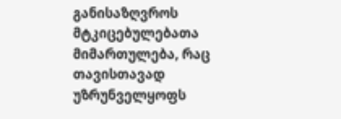განისაზღვროს მტკიცებულებათა მიმართულება, რაც თავისთავად უზრუნველყოფს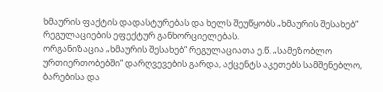ხმაურის ფაქტის დადასტურებას და ხელს შეუწყობს „ხმაურის შესახებ“ რეგულაციების ეფექტურ განხორციელებას.
ორგანიზაცია „ხმაურის შესახებ“ რეგულაციათა ე.წ. „სამეზობლო ურთიერთობებში“ დარღვევების გარდა, აქცენტს აკეთებს სამშენებლო, ბარებისა და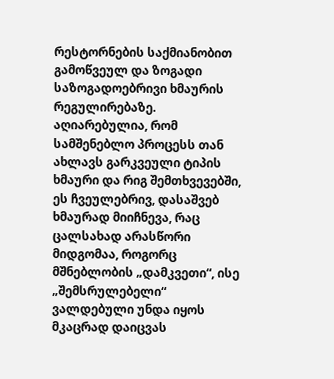რესტორნების საქმიანობით გამოწვეულ და ზოგადი საზოგადოებრივი ხმაურის რეგულირებაზე. აღიარებულია, რომ სამშენებლო პროცესს თან ახლავს გარკვეული ტიპის ხმაური და რიგ შემთხვევებში, ეს ჩვეულებრივ, დასაშვებ ხმაურად მიიჩნევა, რაც ცალსახად არასწორი მიდგომაა, როგორც მშნებლობის „დამკვეთი“, ისე „შემსრულებელი“ ვალდებული უნდა იყოს მკაცრად დაიცვას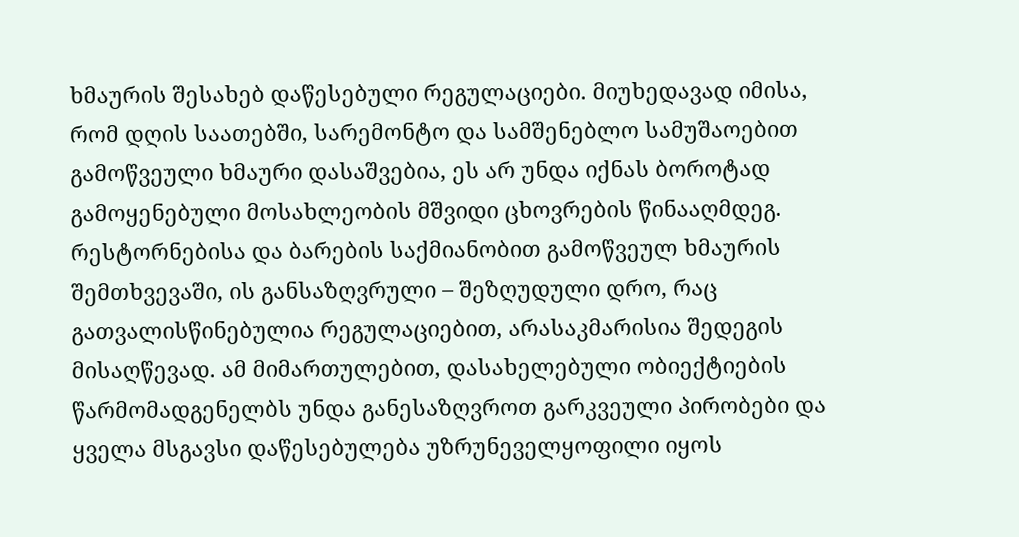ხმაურის შესახებ დაწესებული რეგულაციები. მიუხედავად იმისა, რომ დღის საათებში, სარემონტო და სამშენებლო სამუშაოებით გამოწვეული ხმაური დასაშვებია, ეს არ უნდა იქნას ბოროტად გამოყენებული მოსახლეობის მშვიდი ცხოვრების წინააღმდეგ. რესტორნებისა და ბარების საქმიანობით გამოწვეულ ხმაურის შემთხვევაში, ის განსაზღვრული – შეზღუდული დრო, რაც გათვალისწინებულია რეგულაციებით, არასაკმარისია შედეგის მისაღწევად. ამ მიმართულებით, დასახელებული ობიექტიების წარმომადგენელბს უნდა განესაზღვროთ გარკვეული პირობები და ყველა მსგავსი დაწესებულება უზრუნეველყოფილი იყოს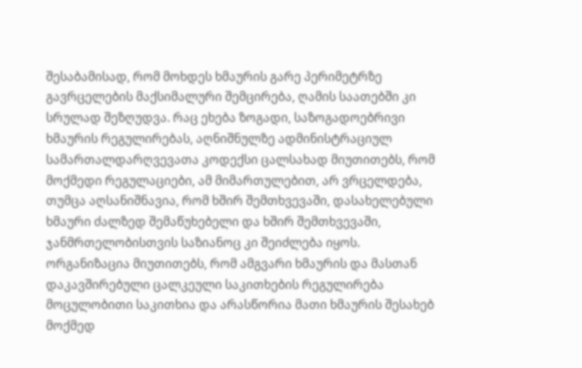შესაბამისად, რომ მოხდეს ხმაურის გარე პერიმეტრზე გავრცელების მაქსიმალური შემცირება, ღამის საათებში კი სრულად შეზღუდვა. რაც ეხება ზოგადი, საზოგადოებრივი ხმაურის რეგულირებას, აღნიშნულზე ადმინისტრაციულ სამართალდარღვევათა კოდექსი ცალსახად მიუთითებს, რომ მოქმედი რეგულაციები, ამ მიმართულებით, არ ვრცელდება, თუმცა აღსანიშნავია, რომ ხშირ შემთხვევაში, დასახელებული ხმაური ძალზედ შემაწუხებელი და ხშირ შემთხვევაში, ჯანმრთელობისთვის საზიანოც კი შეიძლება იყოს.
ორგანიზაცია მიუთითებს, რომ ამგვარი ხმაურის და მასთან დაკავშირებული ცალკეული საკითხების რეგულირება მოცულობითი საკითხია და არასწორია მათი ხმაურის შესახებ მოქმედ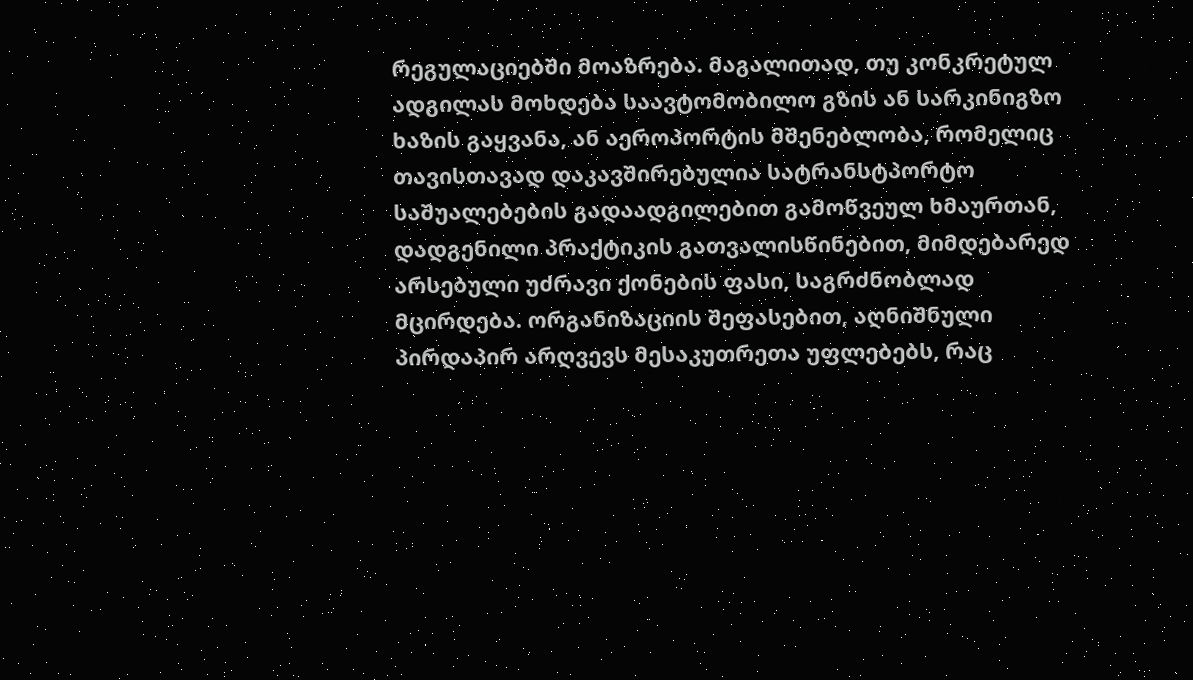რეგულაციებში მოაზრება. მაგალითად, თუ კონკრეტულ ადგილას მოხდება საავტომობილო გზის ან სარკინიგზო ხაზის გაყვანა, ან აეროპორტის მშენებლობა, რომელიც თავისთავად დაკავშირებულია სატრანსტპორტო საშუალებების გადაადგილებით გამოწვეულ ხმაურთან, დადგენილი პრაქტიკის გათვალისწინებით, მიმდებარედ არსებული უძრავი ქონების ფასი, საგრძნობლად მცირდება. ორგანიზაციის შეფასებით, აღნიშნული პირდაპირ არღვევს მესაკუთრეთა უფლებებს, რაც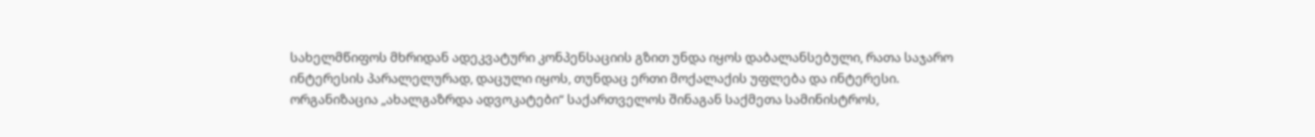სახელმწიფოს მხრიდან ადეკვატური კონპენსაციის გზით უნდა იყოს დაბალანსებული, რათა საჯარო ინტერესის პარალელურად, დაცული იყოს, თუნდაც ერთი მოქალაქის უფლება და ინტერესი.
ორგანიზაცია „ახალგაზრდა ადვოკატები“ საქართველოს შინაგან საქმეთა სამინისტროს,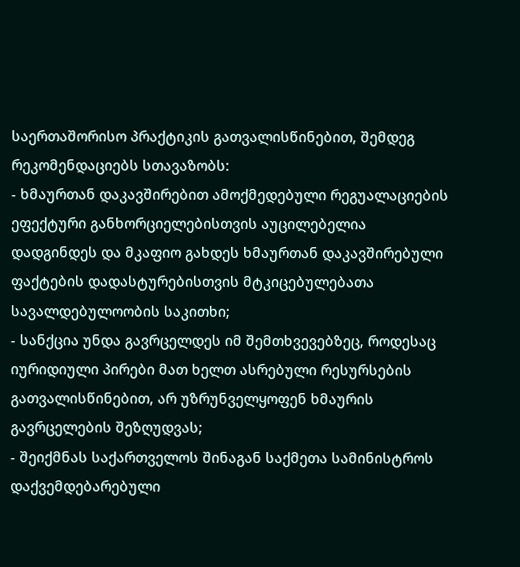საერთაშორისო პრაქტიკის გათვალისწინებით, შემდეგ რეკომენდაციებს სთავაზობს:
- ხმაურთან დაკავშირებით ამოქმედებული რეგუალაციების ეფექტური განხორციელებისთვის აუცილებელია დადგინდეს და მკაფიო გახდეს ხმაურთან დაკავშირებული ფაქტების დადასტურებისთვის მტკიცებულებათა სავალდებულოობის საკითხი;
- სანქცია უნდა გავრცელდეს იმ შემთხვევებზეც, როდესაც იურიდიული პირები მათ ხელთ ასრებული რესურსების გათვალისწინებით, არ უზრუნველყოფენ ხმაურის გავრცელების შეზღუდვას;
- შეიქმნას საქართველოს შინაგან საქმეთა სამინისტროს დაქვემდებარებული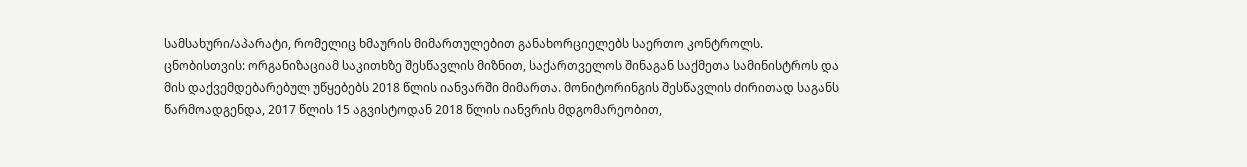სამსახური/აპარატი, რომელიც ხმაურის მიმართულებით განახორციელებს საერთო კონტროლს.
ცნობისთვის: ორგანიზაციამ საკითხზე შესწავლის მიზნით, საქართველოს შინაგან საქმეთა სამინისტროს და მის დაქვემდებარებულ უწყებებს 2018 წლის იანვარში მიმართა. მონიტორინგის შესწავლის ძირითად საგანს წარმოადგენდა, 2017 წლის 15 აგვისტოდან 2018 წლის იანვრის მდგომარეობით,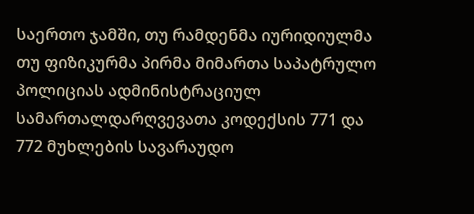საერთო ჯამში, თუ რამდენმა იურიდიულმა თუ ფიზიკურმა პირმა მიმართა საპატრულო პოლიციას ადმინისტრაციულ სამართალდარღვევათა კოდექსის 771 და 772 მუხლების სავარაუდო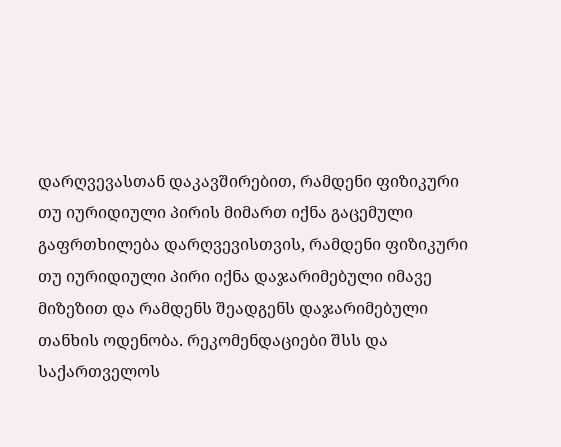დარღვევასთან დაკავშირებით, რამდენი ფიზიკური თუ იურიდიული პირის მიმართ იქნა გაცემული გაფრთხილება დარღვევისთვის, რამდენი ფიზიკური თუ იურიდიული პირი იქნა დაჯარიმებული იმავე მიზეზით და რამდენს შეადგენს დაჯარიმებული თანხის ოდენობა. რეკომენდაციები შსს და საქართველოს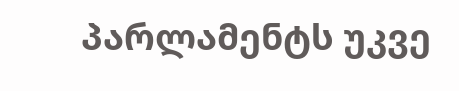პარლამენტს უკვე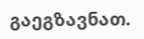გაეგზავნათ.